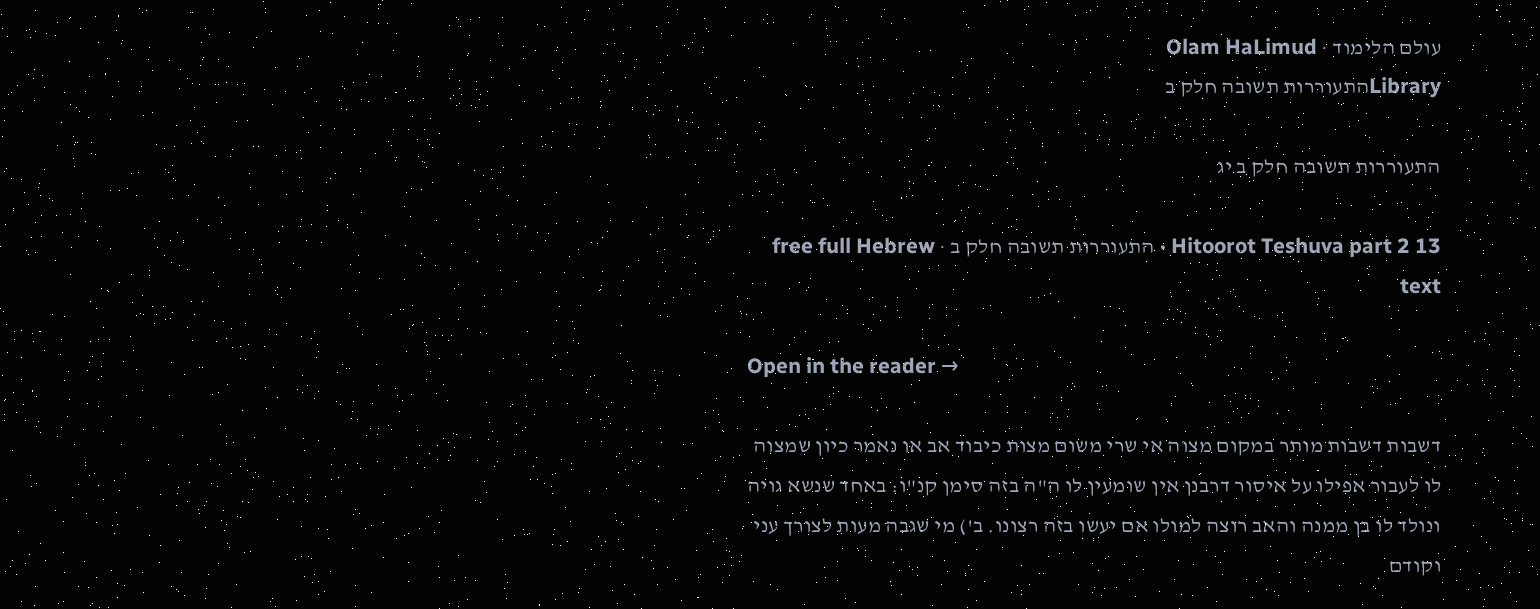עולם הלימוד · Olam HaLimud
Libraryהתעוררות תשובה חלק ב

התעוררות תשובה חלק ב יג

Hitoorot Teshuva part 2 13 · התעוררות תשובה חלק ב · free full Hebrew text

Open in the reader →

דשבות דשבות מותר במקום מצוה אי שרי משום מצות כיבוד אב או נאמר כיון שמצוה לו לעבור אפילו על איסור דרבנן אין שומעין לו ה"ה בזה סימן קנ"ו: באחד שנשא גויה ונולד לו בן ממנה והאב רוצה למולו אם יעשו בזה רצונו. ב') מי שגבה מעות לצורך עני וקודם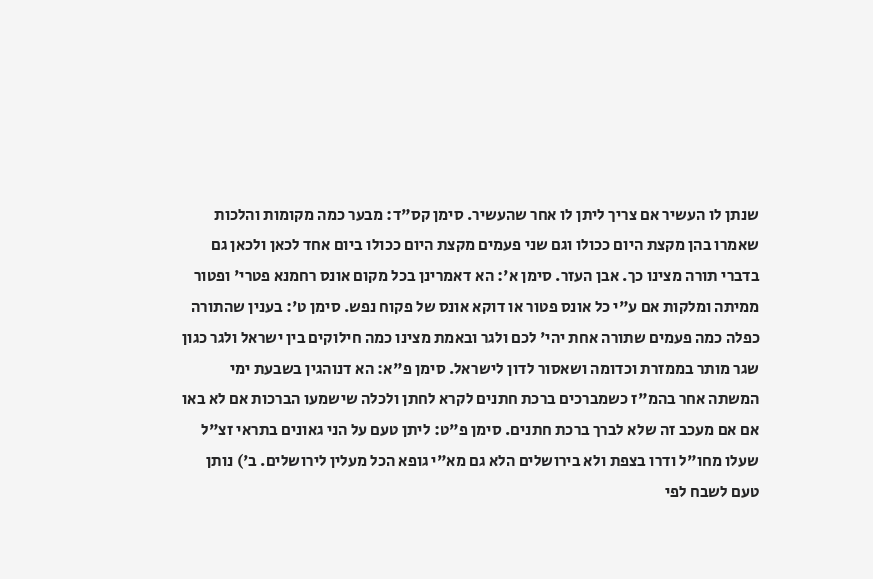שנתן לו העשיר אם צריך ליתן לו אחר שהעשיר. סימן קס"ד: מבער כמה מקומות והלכות שאמרו בהן מקצת היום ככולו וגם שני פעמים מקצת היום ככולו ביום אחד לכאן ולכאן גם בדברי תורה מצינו כך. אבן העזר. סימן א': הא דאמרינן בכל מקום אונס רחמנא פטרי' ופטור ממיתה ומלקות אם ע"י כל אונס פטור או דוקא אונס של פקוח נפש. סימן ט': בענין שהתורה כפלה כמה פעמים שתורה אחת יהי' לכם ולגר ובאמת מצינו כמה חילוקים בין ישראל ולגר כגון שגר מותר בממזרת וכדומה ושאסור לדון לישראל. סימן פ"א: הא דנוהגין בשבעת ימי המשתה אחר בהמ"ז כשמברכים ברכת חתנים לקרא לחתן ולכלה שישמעו הברכות אם לא באו אם אם מעכב זה שלא לברך ברכת חתנים. סימן פ"ט: ליתן טעם על הני גאונים בתראי זצ"ל שעלו מחו"ל ודרו בצפת ולא בירושלים הלא גם מא"י גופא הכל מעלין לירושלים. ב') נותן טעם לשבח לפי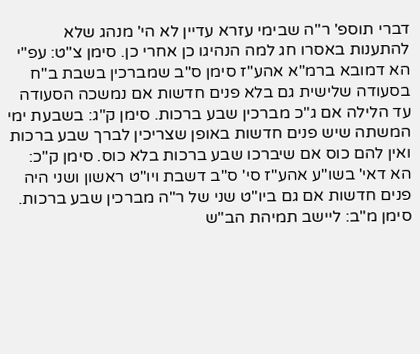דברי תוספ' ר"ה שבימי עזרא עדיין לא הי' מנהג שלא להתענות באסרו חג למה הנהיגו כן אחרי כן. סימן צ"ט: עפ"י הא דמובא ברמ"א אהע"ז סימן ס"ב שמברכין בשבת ב"ח בסעודה שלישית גם בלא פנים חדשות אם נמשכה הסעודה עד הלילה אם ג"כ מברכין שבע ברכות. סימן ק"ג: בשבעת ימי המשתה שיש פנים חדשות באופן שצריכין לברך שבע ברכות ואין להם כוס אם שיברכו שבע ברכות בלא כוס. סימן ק"כ: הא דאי' בשו"ע אהע"ז סי' ס"ב דשבת ויו"ט ראשון ושני היה פנים חדשות אם גם ביו"ט שני של ר"ה מברכין שבע ברכות. סימן מ"ב: ליישב תמיהת הב"ש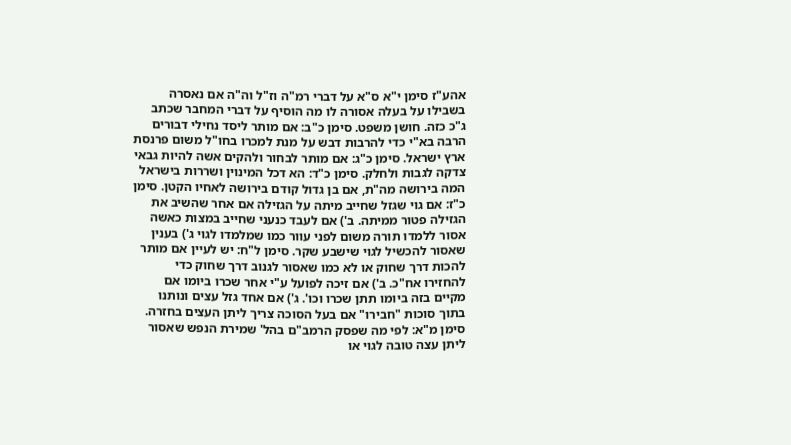אהע"ז סימן י"א ס"א על דברי רמ"ה וז"ל וה"ה אם נאסרה בשבילו על בעלה אסורה לו מה הוסיף על דברי המחבר שכתב ג"כ כזה. חושן משפט. סימן כ"ב: אם מותר ליסד נחילי דבורים הרבה בא"י כדי להרבות דבש על מנת למכרו בחו"ל משום פרנסת ארץ ישראל. סימן כ"ג: אם מותר לבחור ולהקים אשה להיות גבאי צדקה לגבות ולחלק. סימן כ"ד: הא דכל המינוין ושררות בישראל המה בירושה מה"ת, אם בן גדול קודם בירושה לאחיו הקטן. סימן כ"ז: אם גוי שגזל שחייב מיתה על הגזילה אם אחר שהשיב את הגזילה פטור ממיתה. ב') אם לעבד כנעני שחייב במצות כאשה אסור ללמדו תורה משום לפני עוור כמו שמלמדו לגוי ג') בענין שאסור להכשיל לגוי שישבע שקר. סימן ל"ח: יש לעיין אם מותר להכות דרך שחוק או לא כמו שאסור לגנוב דרך שחוק כדי להחזירו אח"כ. ב') אם זיכה לפועל ע"י אחר שכרו ביומו אם מקיים בזה ביומו תתן שכרו וכו'. ג') אם אחד גזל עצים ונותנו בתוך סוכות "חבירו" אם בעל הסוכה צריך ליתן העצים בחזרה. סימן מ"א: לפי מה שפסק הרמב"ם בהל' שמירת הנפש שאסור ליתן עצה טובה לגוי או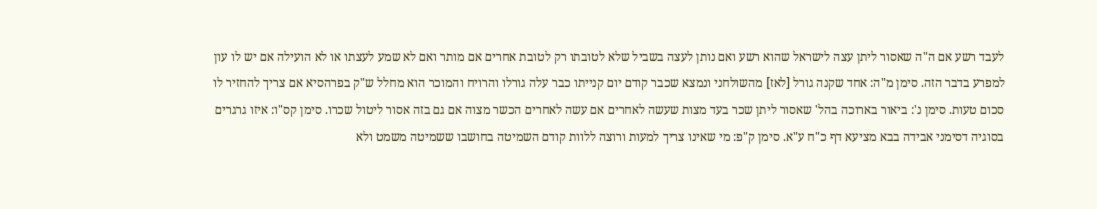לעבד רשע אם ה"ה שאסור ליתן עצה לישראל שהוא רשע ואם נותן לעצה בשביל שלא לטובתו רק לטובת אחרים אם מותר ואם לא שמע לעצתו או לא הועילה אם יש לו עון למפרע בדבר הזה. סימן מ"ה: אחד שקנה גורל [לאז] מהשולחני ונמצא שכבר קודם יום קנייתו כבר עלה גורלו והרויח והמוכר הוא מחלל ש"ק בפרהסיא אם צריך להחזיר לו סכום טעות. סימן נ': ביאור בארוכה בהל' שאסור ליתן שכר בעד מצות שעשה לאחרים אם עשה לאחרים הכשר מצוה אם גם בזה אסור ליטול שכרו. סימן קס"ו: איזו גרגרים בסוגיה דסימני אבידה בבא מציעא דף כ"ח ע"א. סימן ק"פ: מי שאינו צריך למעות ורוצה ללוות קודם השמיטה בחושבו ששמיטה משמט ולא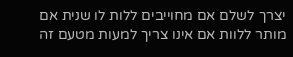יצרך לשלם אם מחוייבים ללות לו שנית אם מותר ללוות אם אינו צריך למעות מטעם זה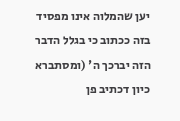יען שהמלוה אינו מפסיד בזה ככתוב כי בגלל הדבר הזה יברכך ה' (ומסתברא כיון דכתיב פן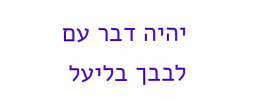יהיה דבר עם לבבך בליעל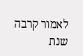לאמור קרבה שנת